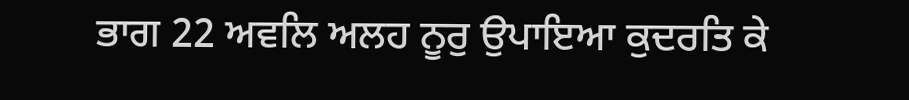ਭਾਗ 22 ਅਵਲਿ ਅਲਹ ਨੂਰੁ ਉਪਾਇਆ ਕੁਦਰਤਿ ਕੇ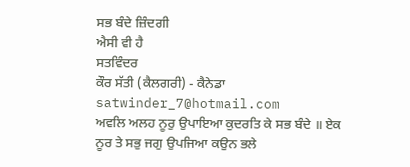ਸਭ ਬੰਦੇ ਜ਼ਿੰਦਗੀ
ਐਸੀ ਵੀ ਹੈ
ਸਤਵਿੰਦਰ
ਕੌਰ ਸੱਤੀ (ਕੈਲਗਰੀ) - ਕੈਨੇਡਾ satwinder_7@hotmail.com
ਅਵਲਿ ਅਲਹ ਨੂਰੁ ਉਪਾਇਆ ਕੁਦਰਤਿ ਕੇ ਸਭ ਬੰਦੇ ॥ ਏਕ ਨੂਰ ਤੇ ਸਭੁ ਜਗੁ ਉਪਜਿਆ ਕਉਨ ਭਲੇ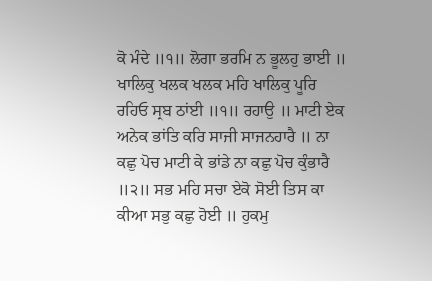ਕੋ ਮੰਦੇ ॥੧॥ ਲੋਗਾ ਭਰਮਿ ਨ ਭੂਲਹੁ ਭਾਈ ॥ ਖਾਲਿਕੁ ਖਲਕ ਖਲਕ ਮਹਿ ਖਾਲਿਕੁ ਪੂਰਿ ਰਹਿਓ ਸ੍ਰਬ ਠਾਂਈ ॥੧॥ ਰਹਾਉ ॥ ਮਾਟੀ ਏਕ ਅਨੇਕ ਭਾਂਤਿ ਕਰਿ ਸਾਜੀ ਸਾਜਨਹਾਰੈ ॥ ਨਾ ਕਛੁ ਪੋਚ ਮਾਟੀ ਕੇ ਭਾਂਡੇ ਨਾ ਕਛੁ ਪੋਚ ਕੁੰਭਾਰੈ ॥੨॥ ਸਭ ਮਹਿ ਸਚਾ ਏਕੋ ਸੋਈ ਤਿਸ ਕਾ ਕੀਆ ਸਭੁ ਕਛੁ ਹੋਈ ॥ ਹੁਕਮੁ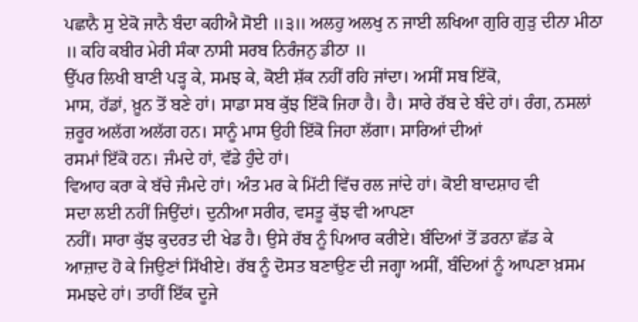ਪਛਾਨੈ ਸੁ ਏਕੋ ਜਾਨੈ ਬੰਦਾ ਕਹੀਐ ਸੋਈ ॥੩॥ ਅਲਹੁ ਅਲਖੁ ਨ ਜਾਈ ਲਖਿਆ ਗੁਰਿ ਗੁੜੁ ਦੀਨਾ ਮੀਠਾ ॥ ਕਹਿ ਕਬੀਰ ਮੇਰੀ ਸੰਕਾ ਨਾਸੀ ਸਰਬ ਨਿਰੰਜਨੁ ਡੀਠਾ ॥
ਉੱਪਰ ਲਿਖੀ ਬਾਣੀ ਪੜ੍ਹ ਕੇ, ਸਮਝ ਕੇ, ਕੋਈ ਸ਼ੱਕ ਨਹੀਂ ਰਹਿ ਜਾਂਦਾ। ਅਸੀਂ ਸਬ ਇੱਕੋ,
ਮਾਸ, ਹੱਡਾਂ, ਖ਼ੂਨ ਤੋਂ ਬਣੇ ਹਾਂ। ਸਾਡਾ ਸਬ ਕੁੱਝ ਇੱਕੋ ਜਿਹਾ ਹੈ। ਹੈ। ਸਾਰੇ ਰੱਬ ਦੇ ਬੰਦੇ ਹਾਂ। ਰੰਗ, ਨਸਲਾਂ ਜ਼ਰੂਰ ਅਲੱਗ ਅਲੱਗ ਹਨ। ਸਾਨੂੰ ਮਾਸ ਉਹੀ ਇੱਕੋ ਜਿਹਾ ਲੱਗਾ। ਸਾਰਿਆਂ ਦੀਆਂ
ਰਸਮਾਂ ਇੱਕੋ ਹਨ। ਜੰਮਦੇ ਹਾਂ, ਵੱਡੇ ਹੁੰਦੇ ਹਾਂ।
ਵਿਆਹ ਕਰਾ ਕੇ ਬੱਚੇ ਜੰਮਦੇ ਹਾਂ। ਅੰਤ ਮਰ ਕੇ ਮਿੱਟੀ ਵਿੱਚ ਰਲ ਜਾਂਦੇ ਹਾਂ। ਕੋਈ ਬਾਦਸ਼ਾਹ ਵੀ
ਸਦਾ ਲਈ ਨਹੀਂ ਜਿਉਂਦਾਂ। ਦੁਨੀਆ ਸਰੀਰ, ਵਸਤੂ ਕੁੱਝ ਵੀ ਆਪਣਾ
ਨਹੀਂ। ਸਾਰਾ ਕੁੱਝ ਕੁਦਰਤ ਦੀ ਖੇਡ ਹੈ। ਉਸੇ ਰੱਬ ਨੂੰ ਪਿਆਰ ਕਰੀਏ। ਬੰਦਿਆਂ ਤੋਂ ਡਰਨਾ ਛੱਡ ਕੇ
ਆਜ਼ਾਦ ਹੋ ਕੇ ਜਿਉਣਾਂ ਸਿੱਖੀਏ। ਰੱਬ ਨੂੰ ਦੋਸਤ ਬਣਾਉਣ ਦੀ ਜਗ੍ਹਾ ਅਸੀਂ, ਬੰਦਿਆਂ ਨੂੰ ਆਪਣਾ ਖ਼ਸਮ ਸਮਝਦੇ ਹਾਂ। ਤਾਹੀਂ ਇੱਕ ਦੂਜੇ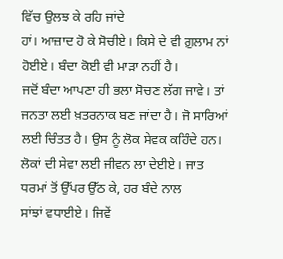ਵਿੱਚ ਉਲਝ ਕੇ ਰਹਿ ਜਾਂਦੇ
ਹਾਂ। ਆਜ਼ਾਦ ਹੋ ਕੇ ਸੋਚੀਏ। ਕਿਸੇ ਦੇ ਵੀ ਗ਼ੁਲਾਮ ਨਾਂ ਹੋਈਏ। ਬੰਦਾ ਕੋਈ ਵੀ ਮਾੜਾ ਨਹੀਂ ਹੈ।
ਜਦੋਂ ਬੰਦਾ ਆਪਣਾ ਹੀ ਭਲਾ ਸੋਚਣ ਲੱਗ ਜਾਵੇ। ਤਾਂ ਜਨਤਾ ਲਈ ਖ਼ਤਰਨਾਕ ਬਣ ਜਾਂਦਾ ਹੈ। ਜੋ ਸਾਰਿਆਂ
ਲਈ ਚਿੰਤਤ ਹੈ। ਉਸ ਨੂੰ ਲੋਕ ਸੇਵਕ ਕਹਿੰਦੇ ਹਨ। ਲੋਕਾਂ ਦੀ ਸੇਵਾ ਲਈ ਜੀਵਨ ਲਾ ਦੇਈਏ। ਜਾਤ
ਧਰਮਾਂ ਤੋਂ ਉੱਪਰ ਉੱਠ ਕੇ, ਹਰ ਬੰਦੇ ਨਾਲ
ਸਾਂਝਾਂ ਵਧਾਈਏ। ਜਿਵੇਂ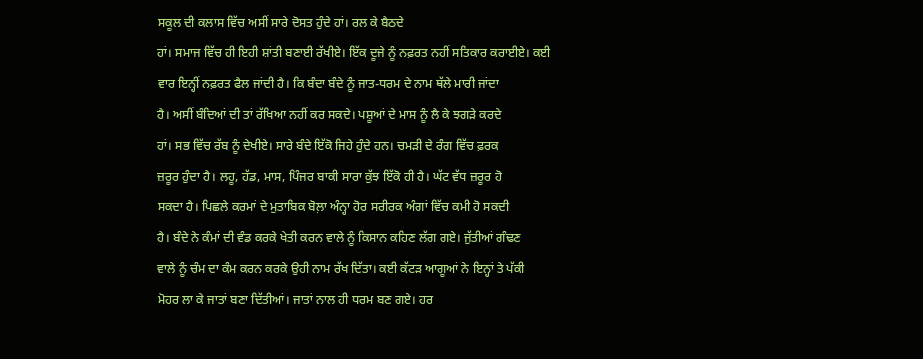ਸਕੂਲ ਦੀ ਕਲਾਸ ਵਿੱਚ ਅਸੀਂ ਸਾਰੇ ਦੋਸਤ ਹੁੰਦੇ ਹਾਂ। ਰਲ ਕੇ ਬੈਠਦੇ
ਹਾਂ। ਸਮਾਜ ਵਿੱਚ ਹੀ ਇਹੀ ਸ਼ਾਂਤੀ ਬਣਾਈ ਰੱਖੀਏ। ਇੱਕ ਦੂਜੇ ਨੂੰ ਨਫ਼ਰਤ ਨਹੀਂ ਸਤਿਕਾਰ ਕਰਾਈਏ। ਕਈ
ਵਾਰ ਇਨ੍ਹੀਂ ਨਫ਼ਰਤ ਫੈਲ ਜਾਂਦੀ ਹੈ। ਕਿ ਬੰਦਾ ਬੰਦੇ ਨੂੰ ਜਾਤ-ਧਰਮ ਦੇ ਨਾਮ ਥੱਲੇ ਮਾਰੀ ਜਾਂਦਾ
ਹੈ। ਅਸੀਂ ਬੰਦਿਆਂ ਦੀ ਤਾਂ ਰੱਖਿਆ ਨਹੀਂ ਕਰ ਸਕਦੇ। ਪਸ਼ੂਆਂ ਦੇ ਮਾਸ ਨੂੰ ਲੈ ਕੇ ਝਗੜੇ ਕਰਦੇ
ਹਾਂ। ਸਭ ਵਿੱਚ ਰੱਬ ਨੂੰ ਦੇਖੀਏ। ਸਾਰੇ ਬੰਦੇ ਇੱਕੋ ਜਿਹੇ ਹੁੰਦੇ ਹਨ। ਚਮੜੀ ਦੇ ਰੰਗ ਵਿੱਚ ਫ਼ਰਕ
ਜ਼ਰੂਰ ਹੁੰਦਾ ਹੈ। ਲਹੂ, ਹੱਡ, ਮਾਸ, ਪਿੰਜਰ ਬਾਕੀ ਸਾਰਾ ਕੁੱਝ ਇੱਕੋ ਹੀ ਹੈ। ਘੱਟ ਵੱਧ ਜ਼ਰੂਰ ਹੋ
ਸਕਦਾ ਹੈ। ਪਿਛਲੇ ਕਰਮਾਂ ਦੇ ਮੁਤਾਬਿਕ ਬੋਲ਼ਾ ਅੰਨ੍ਹਾ ਹੋਰ ਸਰੀਰਕ ਅੰਗਾਂ ਵਿੱਚ ਕਮੀ ਹੋ ਸਕਦੀ
ਹੈ। ਬੰਦੇ ਨੇ ਕੰਮਾਂ ਦੀ ਵੰਡ ਕਰਕੇ ਖੇਤੀ ਕਰਨ ਵਾਲੇ ਨੂੰ ਕਿਸਾਨ ਕਹਿਣ ਲੱਗ ਗਏ। ਜੁੱਤੀਆਂ ਗੰਢਣ
ਵਾਲੇ ਨੂੰ ਚੰਮ ਦਾ ਕੰਮ ਕਰਨ ਕਰਕੇ ਉਹੀ ਨਾਮ ਰੱਖ ਦਿੱਤਾ। ਕਈ ਕੱਟੜ ਆਗੂਆਂ ਨੇ ਇਨ੍ਹਾਂ ਤੇ ਪੱਕੀ
ਮੋਹਰ ਲਾ ਕੇ ਜਾਤਾਂ ਬਣਾ ਦਿੱਤੀਆਂ। ਜਾਤਾਂ ਨਾਲ ਹੀ ਧਰਮ ਬਣ ਗਏ। ਹਰ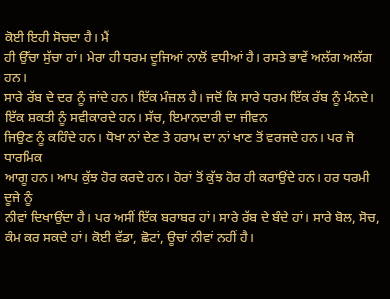ਕੋਈ ਇਹੀ ਸੋਚਦਾ ਹੈ। ਮੈਂ
ਹੀ ਉੱਚਾ ਸੁੱਚਾ ਹਾਂ। ਮੇਰਾ ਹੀ ਧਰਮ ਦੂਜਿਆਂ ਨਾਲੋਂ ਵਧੀਆਂ ਹੈ। ਰਸਤੇ ਭਾਵੇਂ ਅਲੱਗ ਅਲੱਗ ਹਨ।
ਸਾਰੇ ਰੱਬ ਦੇ ਦਰ ਨੂੰ ਜਾਂਦੇ ਹਨ। ਇੱਕ ਮੰਜ਼ਲ ਹੈ। ਜਦੋਂ ਕਿ ਸਾਰੇ ਧਰਮ ਇੱਕ ਰੱਬ ਨੂੰ ਮੰਨਦੇ।
ਇੱਕ ਸ਼ਕਤੀ ਨੂੰ ਸਵੀਕਾਰਦੇ ਹਨ। ਸੱਚ, ਇਮਾਨਦਾਰੀ ਦਾ ਜੀਵਨ
ਜਿਉਣ ਨੂੰ ਕਹਿੰਦੇ ਹਨ। ਧੋਖਾ ਨਾਂ ਦੇਣ ਤੇ ਹਰਾਮ ਦਾ ਨਾਂ ਖਾਣ ਤੋਂ ਵਰਜਦੇ ਹਨ। ਪਰ ਜੋ ਧਾਰਮਿਕ
ਆਗੂ ਹਨ। ਆਪ ਕੁੱਝ ਹੋਰ ਕਰਦੇ ਹਨ। ਹੋਰਾਂ ਤੋਂ ਕੁੱਝ ਹੋਰ ਹੀ ਕਰਾਉਂਦੇ ਹਨ। ਹਰ ਧਰਮੀ ਦੂਜੇ ਨੂੰ
ਨੀਵਾਂ ਦਿਖਾਉਂਦਾ ਹੈ। ਪਰ ਅਸੀਂ ਇੱਕ ਬਰਾਬਰ ਹਾਂ। ਸਾਰੇ ਰੱਬ ਦੇ ਬੰਦੇ ਹਾਂ। ਸਾਰੇ ਬੋਲ, ਸੋਚ, ਕੰਮ ਕਰ ਸਕਦੇ ਹਾਂ। ਕੋਈ ਵੱਡਾ, ਛੋਟਾਂ, ਊਚਾਂ ਨੀਵਾਂ ਨਹੀਂ ਹੈ।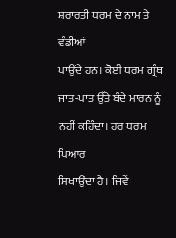ਸ਼ਰਾਰਤੀ ਧਰਮ ਦੇ ਨਾਮ ਤੇ ਵੰਡੀਆਂ
ਪਾਉਂਦੇ ਹਨ। ਕੋਈ ਧਰਮ ਗ੍ਰੰਥ ਜਾਤ-ਪਾਤ ਉੱਤੇ ਬੰਦੇ ਮਾਰਨ ਨੂੰ ਨਹੀਂ ਕਹਿੰਦਾ। ਹਰ ਧਰਮ ਪਿਆਰ
ਸਿਖਾਉਂਦਾ ਹੈ। ਜਿਵੇਂ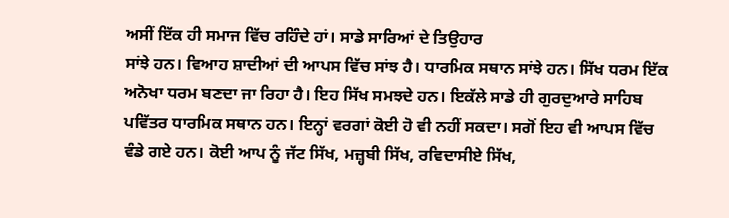ਅਸੀਂ ਇੱਕ ਹੀ ਸਮਾਜ ਵਿੱਚ ਰਹਿੰਦੇ ਹਾਂ। ਸਾਡੇ ਸਾਰਿਆਂ ਦੇ ਤਿਉਹਾਰ
ਸਾਂਝੇ ਹਨ। ਵਿਆਹ ਸ਼ਾਦੀਆਂ ਦੀ ਆਪਸ ਵਿੱਚ ਸਾਂਝ ਹੈ। ਧਾਰਮਿਕ ਸਥਾਨ ਸਾਂਝੇ ਹਨ। ਸਿੱਖ ਧਰਮ ਇੱਕ
ਅਨੋਖਾ ਧਰਮ ਬਣਦਾ ਜਾ ਰਿਹਾ ਹੈ। ਇਹ ਸਿੱਖ ਸਮਝਦੇ ਹਨ। ਇਕੱਲੇ ਸਾਡੇ ਹੀ ਗੁਰਦੁਆਰੇ ਸਾਹਿਬ
ਪਵਿੱਤਰ ਧਾਰਮਿਕ ਸਥਾਨ ਹਨ। ਇਨ੍ਹਾਂ ਵਰਗਾਂ ਕੋਈ ਹੋ ਵੀ ਨਹੀਂ ਸਕਦਾ। ਸਗੋਂ ਇਹ ਵੀ ਆਪਸ ਵਿੱਚ
ਵੰਡੇ ਗਏ ਹਨ। ਕੋਈ ਆਪ ਨੂੰ ਜੱਟ ਸਿੱਖ, ਮਜ਼੍ਹਬੀ ਸਿੱਖ, ਰਵਿਦਾਸੀਏ ਸਿੱਖ,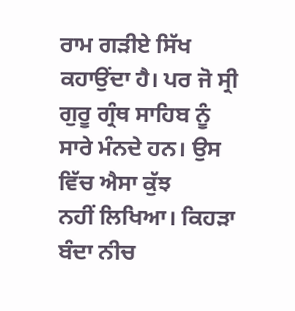ਰਾਮ ਗੜੀਏ ਸਿੱਖ
ਕਹਾਉਂਦਾ ਹੈ। ਪਰ ਜੋ ਸ੍ਰੀ ਗੁਰੂ ਗ੍ਰੰਥ ਸਾਹਿਬ ਨੂੰ ਸਾਰੇ ਮੰਨਦੇ ਹਨ। ਉਸ ਵਿੱਚ ਐਸਾ ਕੁੱਝ
ਨਹੀਂ ਲਿਖਿਆ। ਕਿਹੜਾ ਬੰਦਾ ਨੀਚ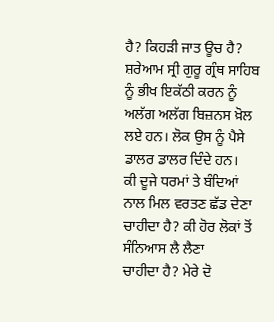ਹੈ? ਕਿਹੜੀ ਜਾਤ ਊਚ ਹੈ? ਸ਼ਰੇਆਮ ਸ੍ਰੀ ਗੁਰੂ ਗ੍ਰੰਥ ਸਾਹਿਬ ਨੂੰ ਭੀਖ ਇਕੱਠੀ ਕਰਨ ਨੂੰ ਅਲੱਗ ਅਲੱਗ ਬਿਜ਼ਨਸ ਖ਼ੋਲ
ਲਏ ਹਨ। ਲੋਕ ਉਸ ਨੂੰ ਪੈਸੇ ਡਾਲਰ ਡਾਲਰ ਦਿੰਦੇ ਹਨ।
ਕੀ ਦੂਜੇ ਧਰਮਾਂ ਤੇ ਬੰਦਿਆਂ ਨਾਲ ਮਿਲ ਵਰਤਣ ਛੱਡ ਦੇਣਾ ਚਾਹੀਦਾ ਹੈ? ਕੀ ਹੋਰ ਲੋਕਾਂ ਤੋਂ ਸੰਨਿਆਸ ਲੈ ਲੈਣਾ
ਚਾਹੀਦਾ ਹੈ? ਮੇਰੇ ਦੋ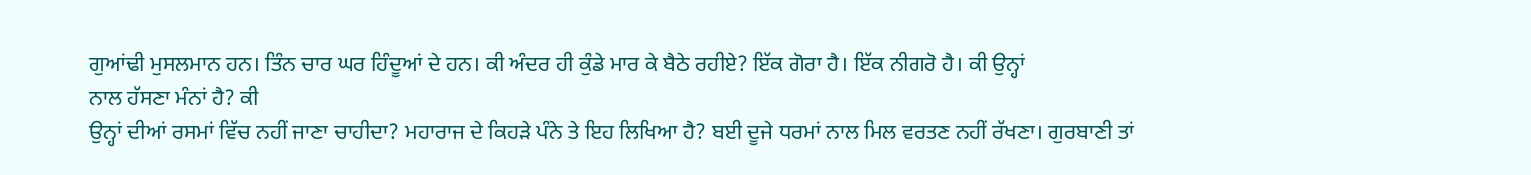ਗੁਆਂਢੀ ਮੁਸਲਮਾਨ ਹਨ। ਤਿੰਨ ਚਾਰ ਘਰ ਹਿੰਦੂਆਂ ਦੇ ਹਨ। ਕੀ ਅੰਦਰ ਹੀ ਕੁੰਡੇ ਮਾਰ ਕੇ ਬੈਠੇ ਰਹੀਏ? ਇੱਕ ਗੋਰਾ ਹੈ। ਇੱਕ ਨੀਗਰੋ ਹੈ। ਕੀ ਉਨ੍ਹਾਂ
ਨਾਲ ਹੱਸਣਾ ਮੰਨਾਂ ਹੈ? ਕੀ
ਉਨ੍ਹਾਂ ਦੀਆਂ ਰਸਮਾਂ ਵਿੱਚ ਨਹੀਂ ਜਾਣਾ ਚਾਹੀਦਾ? ਮਹਾਰਾਜ ਦੇ ਕਿਹੜੇ ਪੰਨੇ ਤੇ ਇਹ ਲਿਖਿਆ ਹੈ? ਬਈ ਦੂਜੇ ਧਰਮਾਂ ਨਾਲ ਮਿਲ ਵਰਤਣ ਨਹੀਂ ਰੱਖਣਾ। ਗੁਰਬਾਣੀ ਤਾਂ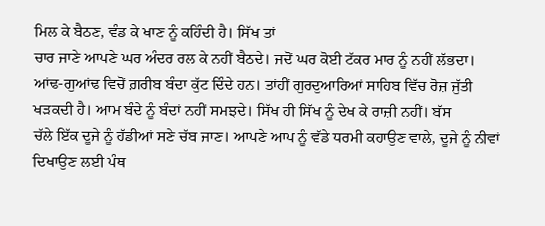ਮਿਲ ਕੇ ਬੈਠਣ, ਵੰਡ ਕੇ ਖਾਣ ਨੂੰ ਕਹਿੰਦੀ ਹੈ। ਸਿੱਖ ਤਾਂ
ਚਾਰ ਜਾਣੇ ਆਪਣੇ ਘਰ ਅੰਦਰ ਰਲ ਕੇ ਨਹੀਂ ਬੈਠਦੇ। ਜਦੋਂ ਘਰ ਕੋਈ ਟੱਕਰ ਮਾਰ ਨੂੰ ਨਹੀਂ ਲੱਭਦਾ।
ਆਂਢ-ਗੁਆਂਢ ਵਿਚੋਂ ਗ਼ਰੀਬ ਬੰਦਾ ਕੁੱਟ ਦਿੰਦੇ ਹਨ। ਤਾਂਹੀਂ ਗੁਰਦੁਆਰਿਆਂ ਸਾਹਿਬ ਵਿੱਚ ਰੋਜ਼ ਜੁੱਤੀ
ਖੜਕਦੀ ਹੈ। ਆਮ ਬੰਦੇ ਨੂੰ ਬੰਦਾਂ ਨਹੀਂ ਸਮਝਦੇ। ਸਿੱਖ ਹੀ ਸਿੱਖ ਨੂੰ ਦੇਖ ਕੇ ਰਾਜ਼ੀ ਨਹੀਂ। ਬੱਸ
ਚੱਲੇ ਇੱਕ ਦੂਜੇ ਨੂੰ ਹੱਡੀਆਂ ਸਣੇ ਚੱਬ ਜਾਣ। ਆਪਣੇ ਆਪ ਨੂੰ ਵੱਡੇ ਧਰਮੀ ਕਹਾਉਣ ਵਾਲੇ, ਦੂਜੇ ਨੂੰ ਨੀਵਾਂ ਦਿਖਾਉਣ ਲਈ ਪੰਥ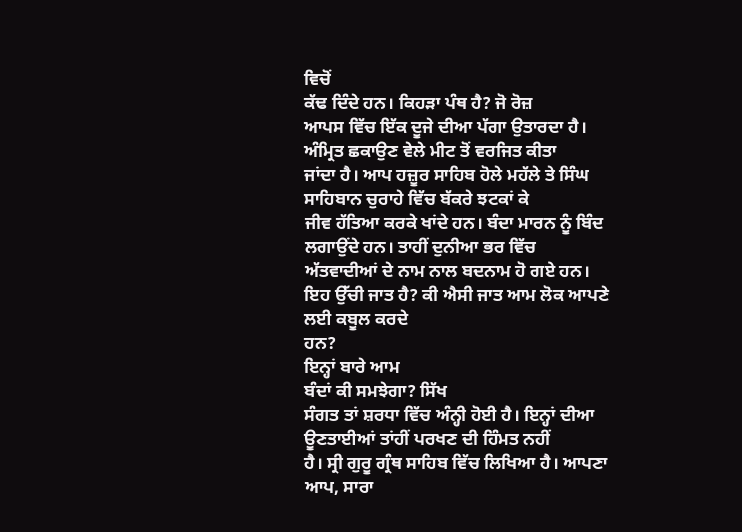ਵਿਚੋਂ
ਕੱਢ ਦਿੰਦੇ ਹਨ। ਕਿਹੜਾ ਪੰਥ ਹੈ? ਜੋ ਰੋਜ਼
ਆਪਸ ਵਿੱਚ ਇੱਕ ਦੂਜੇ ਦੀਆ ਪੱਗਾ ਉਤਾਰਦਾ ਹੈ। ਅੰਮ੍ਰਿਤ ਛਕਾਉਣ ਵੇਲੇ ਮੀਟ ਤੋਂ ਵਰਜਿਤ ਕੀਤਾ
ਜਾਂਦਾ ਹੈ। ਆਪ ਹਜ਼ੂਰ ਸਾਹਿਬ ਹੋਲੇ ਮਹੱਲੇ ਤੇ ਸਿੰਘ ਸਾਹਿਬਾਨ ਚੁਰਾਹੇ ਵਿੱਚ ਬੱਕਰੇ ਝਟਕਾਂ ਕੇ
ਜੀਵ ਹੱਤਿਆ ਕਰਕੇ ਖਾਂਦੇ ਹਨ। ਬੰਦਾ ਮਾਰਨ ਨੂੰ ਬਿੰਦ ਲਗਾਉਂਦੇ ਹਨ। ਤਾਹੀਂ ਦੁਨੀਆ ਭਰ ਵਿੱਚ
ਅੱਤਵਾਦੀਆਂ ਦੇ ਨਾਮ ਨਾਲ ਬਦਨਾਮ ਹੋ ਗਏ ਹਨ। ਇਹ ਉੱਚੀ ਜਾਤ ਹੈ? ਕੀ ਐਸੀ ਜਾਤ ਆਮ ਲੋਕ ਆਪਣੇ ਲਈ ਕਬੂਲ ਕਰਦੇ
ਹਨ?
ਇਨ੍ਹਾਂ ਬਾਰੇ ਆਮ
ਬੰਦਾਂ ਕੀ ਸਮਝੇਗਾ? ਸਿੱਖ
ਸੰਗਤ ਤਾਂ ਸ਼ਰਧਾ ਵਿੱਚ ਅੰਨ੍ਹੀ ਹੋਈ ਹੈ। ਇਨ੍ਹਾਂ ਦੀਆ ਊਣਤਾਈਆਂ ਤਾਂਹੀਂ ਪਰਖਣ ਦੀ ਹਿੰਮਤ ਨਹੀਂ
ਹੈ। ਸ੍ਰੀ ਗੁਰੂ ਗ੍ਰੰਥ ਸਾਹਿਬ ਵਿੱਚ ਲਿਖਿਆ ਹੈ। ਆਪਣਾ ਆਪ, ਸਾਰਾ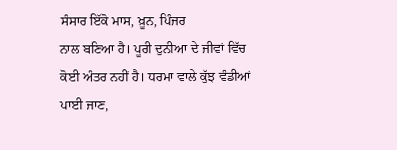ਸੰਸਾਰ ਇੱਕੋ ਮਾਸ, ਖ਼ੂਨ, ਪਿੰਜਰ
ਨਾਲ ਬਣਿਆ ਹੈ। ਪੂਰੀ ਦੁਨੀਆ ਦੇ ਜੀਵਾਂ ਵਿੱਚ ਕੋਈ ਅੰਤਰ ਨਹੀਂ ਹੈ। ਧਰਮਾ ਵਾਲੇ ਕੁੱਝ ਵੰਡੀਆਂ
ਪਾਈ ਜਾਣ,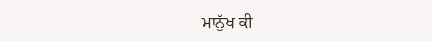ਮਾਨੁੱਖ ਕੀ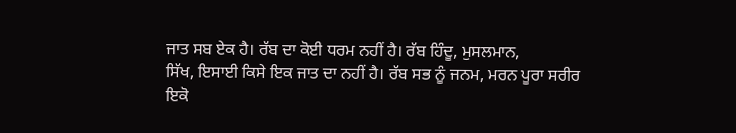ਜਾਤ ਸਬ ਏਕ ਹੈ। ਰੱਬ ਦਾ ਕੋਈ ਧਰਮ ਨਹੀਂ ਹੈ। ਰੱਬ ਹਿੰਦੂ, ਮੁਸਲਮਾਨ,
ਸਿੱਖ, ਇਸਾਈ ਕਿਸੇ ਇਕ ਜਾਤ ਦਾ ਨਹੀਂ ਹੈ। ਰੱਬ ਸਭ ਨੂੰ ਜਨਮ, ਮਰਨ ਪੂਰਾ ਸਰੀਰ ਇਕੋ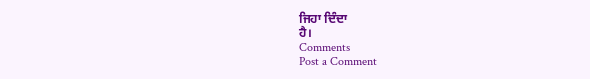ਜਿਹਾ ਦਿੰਦਾ
ਹੈ।
Comments
Post a Comment